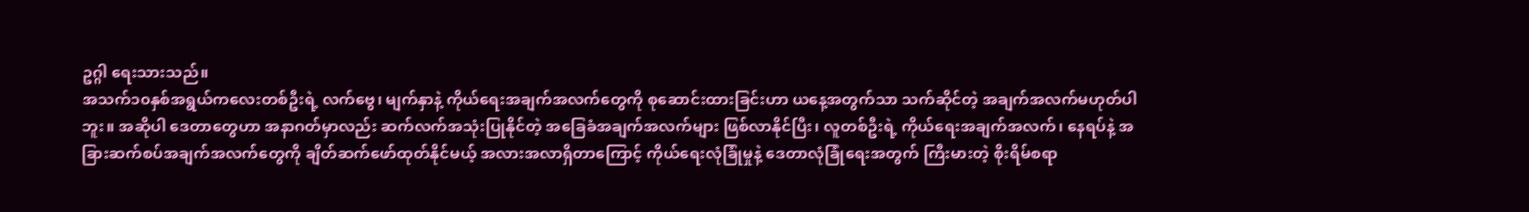ဥဂ္ဂါ ရေးသားသည်။
အသက်၁၀နှစ်အရွယ်ကလေးတစ်ဦးရဲ့ လက်ဗွေ၊ မျက်နှာနဲ့ ကိုယ်ရေးအချက်အလက်တွေကို စုဆောင်းထားခြင်းဟာ ယနေ့အတွက်သာ သက်ဆိုင်တဲ့ အချက်အလက်မဟုတ်ပါဘူး။ အဆိုပါ ဒေတာတွေဟာ အနာဂတ်မှာလည်း ဆက်လက်အသုံးပြုနိုင်တဲ့ အခြေခံအချက်အလက်များ ဖြစ်လာနိုင်ပြီး၊ လူတစ်ဦးရဲ့ ကိုယ်ရေးအချက်အလက်၊ နေရပ်နဲ့ အခြားဆက်စပ်အချက်အလက်တွေကို ချိတ်ဆက်ဖော်ထုတ်နိုင်မယ့် အလားအလာရှိတာကြောင့် ကိုယ်ရေးလုံခြုံမှုနဲ့ ဒေတာလုံခြုံရေးအတွက် ကြီးမားတဲ့ စိုးရိမ်စရာ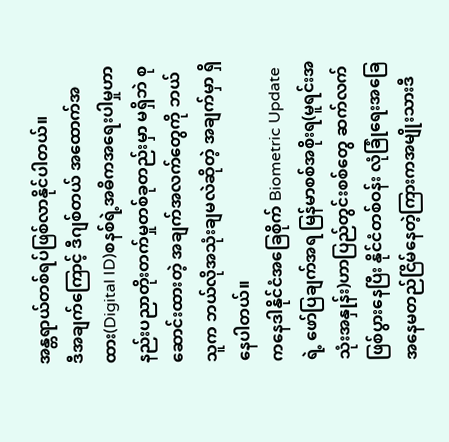အန္တရာယ်တစ်ရပ်ဖြစ်လာနိုင်ပါတယ်။
ဒီအချက်ကြောင့် ဒီဂျစ်တယ် အထောက်အထား(Digital ID)စနစ်ရဲ့အဓိကအရေးပါမှုဟာ နည်းပညာတိုးတက်မှုတစ်ခုတည်းမှာ မရှိဘဲ စုဆောင်းထားတဲ့ အချက်အလက်တွေကို ဘယ်သူက ဘယ်လိုအသုံးချမလဲဆိုတဲ့ အချက်မှာ ရှိနေပါတယ်။
ကနေဒါနိုင်ငံအခြေစိုက် Biometric Update ရဲ့ ဖော်ပြချက်အရ မြန်မာစစ်အစိုးရ(မူရင်းအသုံးအနှုန်း)ဟာပြည်တွင်းစစ်တွေ ဆက်လက်ဖြစ်ပွားနေပြီး နိုင်ငံတစ်ဝန်း လုံခြုံရေးအခြေအနေမတည်ငြိမ်နေတဲ့ကြားကအမျိုးသားဒီ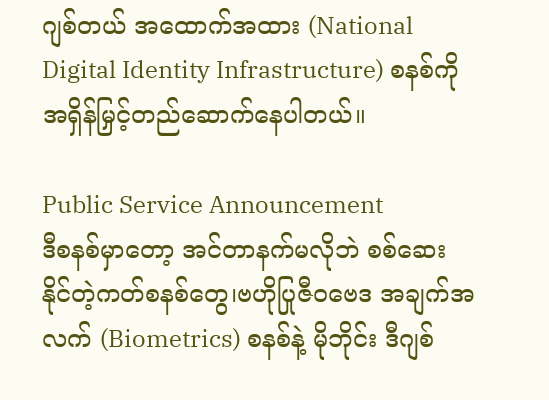ဂျစ်တယ် အထောက်အထား (National Digital Identity Infrastructure) စနစ်ကိုအရှိန်မြှင့်တည်ဆောက်နေပါတယ်။

Public Service Announcement
ဒီစနစ်မှာတော့ အင်တာနက်မလိုဘဲ စစ်ဆေးနိုင်တဲ့ကတ်စနစ်တွေ၊ဗဟိုပြုဇီဝဗေဒ အချက်အလက် (Biometrics) စနစ်နဲ့ မိုဘိုင်း ဒီဂျစ်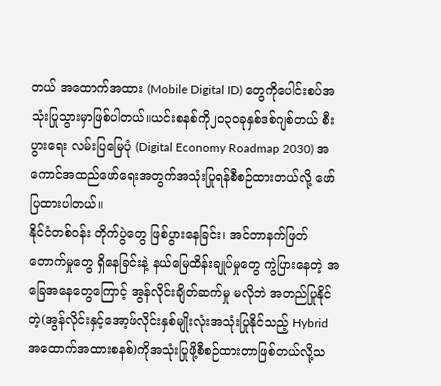တယ် အထောက်အထား (Mobile Digital ID) တွေကိုပေါင်းစပ်အသုံးပြုသွားမှာဖြစ်ပါတယ်။ယင်းစနစ်ကို၂၀၃၀ခုနှစ်ဒစ်ဂျစ်တယ် စီးပွားရေး လမ်းပြမြေပုံ (Digital Economy Roadmap 2030) အကောင်အထည်ဖော်ရေးအတွက်အသုံးပြုရန်စီစဉ်ထားတယ်လို့ ဖော်ပြထားပါတယ်။
နိုင်ငံတစ်ဝန်း တိုက်ပွဲတွေ ဖြစ်ပွားနေခြင်း၊ အင်တာနက်ဖြတ်တောက်မှုတွေ ရှိနေခြင်းနဲ့ နယ်မြေထိန်းချုပ်မှုတွေ ကွဲပြားနေတဲ့ အခြေအနေတွေကြောင့် အွန်လိုင်းချိတ်ဆက်မှု မလိုဘဲ အတည်ပြုနိုင်တဲ့(အွန်လိုင်းနှင့်အော့ဖ်လိုင်းနှစ်မျိုးလုံးအသုံးပြုနိုင်သည့် Hybrid အထောက်အထားစနစ်)ကိုအသုံးပြုဖို့စီစဉ်ထားတာဖြစ်တယ်လို့သ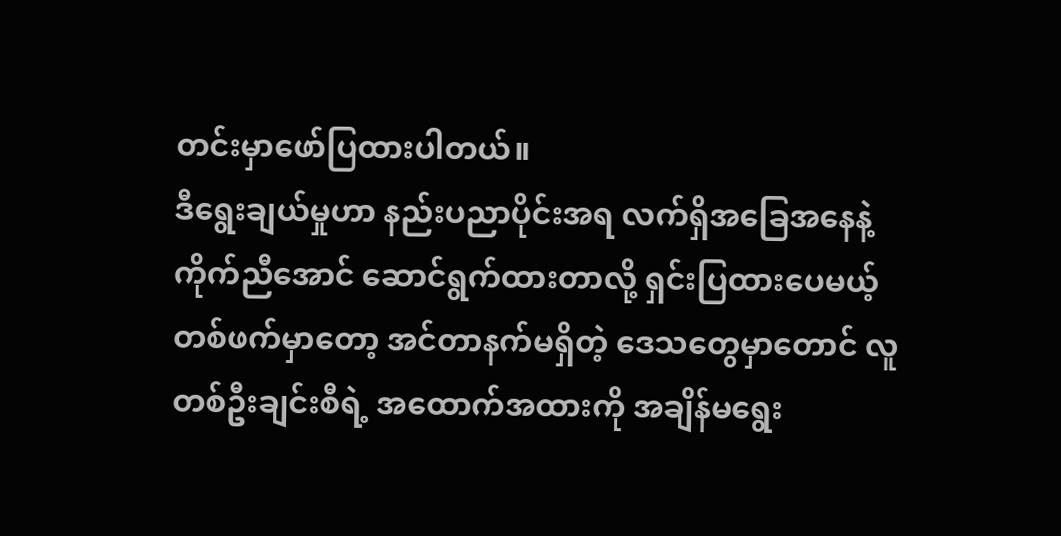တင်းမှာဖော်ပြထားပါတယ်။
ဒီရွေးချယ်မှုဟာ နည်းပညာပိုင်းအရ လက်ရှိအခြေအနေနဲ့ ကိုက်ညီအောင် ဆောင်ရွက်ထားတာလို့ ရှင်းပြထားပေမယ့် တစ်ဖက်မှာတော့ အင်တာနက်မရှိတဲ့ ဒေသတွေမှာတောင် လူတစ်ဦးချင်းစီရဲ့ အထောက်အထားကို အချိန်မရွေး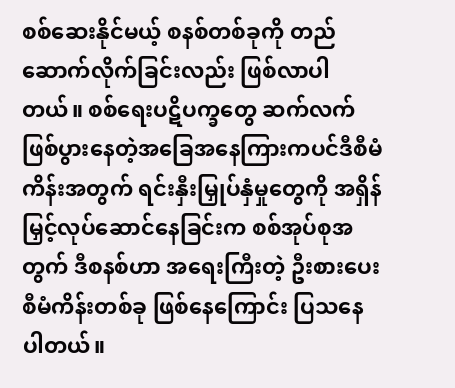စစ်ဆေးနိုင်မယ့် စနစ်တစ်ခုကို တည်ဆောက်လိုက်ခြင်းလည်း ဖြစ်လာပါတယ်။ စစ်ရေးပဋိပက္ခတွေ ဆက်လက်ဖြစ်ပွားနေတဲ့အခြေအနေကြားကပင်ဒီစီမံကိန်းအတွက် ရင်းနှီးမြှုပ်နှံမှုတွေကို အရှိန်မြှင့်လုပ်ဆောင်နေခြင်းက စစ်အုပ်စုအတွက် ဒီစနစ်ဟာ အရေးကြီးတဲ့ ဦးစားပေးစီမံကိန်းတစ်ခု ဖြစ်နေကြောင်း ပြသနေပါတယ်။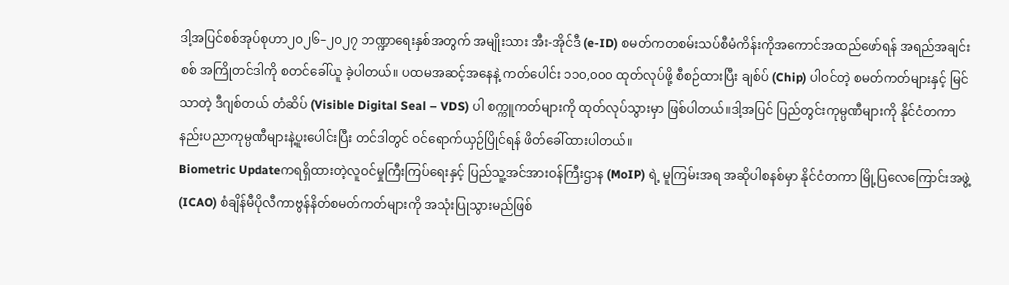ဒါ့အပြင်စစ်အုပ်စုဟာ၂၀၂၆–၂၀၂၇ ဘဏ္ဍာရေးနှစ်အတွက် အမျိုးသား အီး-အိုင်ဒီ (e-ID) စမတ်ကတစမ်းသပ်စီမံကိန်းကိုအကောင်အထည်ဖော်ရန် အရည်အချင်းစစ် အကြိုတင်ဒါကို စတင်ခေါ်ယူ ခဲ့ပါတယ်။ ပထမအဆင့်အနေနဲ့ ကတ်ပေါင်း ၁၁၀,၀၀၀ ထုတ်လုပ်ဖို့ စီစဉ်ထားပြီး ချစ်ပ် (Chip) ပါဝင်တဲ့ စမတ်ကတ်များနှင့် မြင်သာတဲ့ ဒီဂျစ်တယ် တံဆိပ် (Visible Digital Seal – VDS) ပါ စက္ကူကတ်များကို ထုတ်လုပ်သွားမှာ ဖြစ်ပါတယ်။ဒါ့အပြင် ပြည်တွင်းကုမ္ပဏီများကို နိုင်ငံတကာနည်းပညာကုမ္ပဏီများနဲ့ပူးပေါင်းပြီး တင်ဒါတွင် ဝင်ရောက်ယှဉ်ပြိုင်ရန် ဖိတ်ခေါ်ထားပါတယ်။
Biometric Updateကရရှိထားတဲ့လူဝင်မှုကြီးကြပ်ရေးနှင့် ပြည်သူ့အင်အားဝန်ကြီးဌာန (MoIP) ရဲ့ မူကြမ်းအရ အဆိုပါစနစ်မှာ နိုင်ငံတကာ မြို့ပြလေကြောင်းအဖွဲ့ (ICAO) စံချိန်မီပိုလီကာဗွန်နိတ်စမတ်ကတ်များကို အသုံးပြုသွားမည်ဖြစ်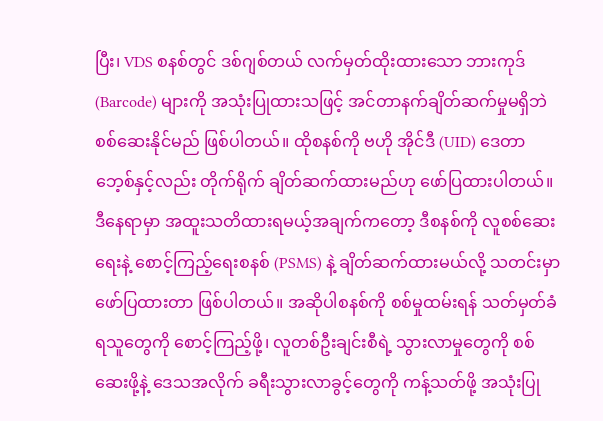ပြီး၊ VDS စနစ်တွင် ဒစ်ဂျစ်တယ် လက်မှတ်ထိုးထားသော ဘားကုဒ် (Barcode) များကို အသုံးပြုထားသဖြင့် အင်တာနက်ချိတ်ဆက်မှုမရှိဘဲ စစ်ဆေးနိုင်မည် ဖြစ်ပါတယ်။ ထိုစနစ်ကို ဗဟို အိုင်ဒီ (UID) ဒေတာဘေ့စ်နှင့်လည်း တိုက်ရိုက် ချိတ်ဆက်ထားမည်ဟု ဖော်ပြထားပါတယ်။
ဒီနေရာမှာ အထူးသတိထားရမယ့်အချက်ကတော့ ဒီစနစ်ကို လူစစ်ဆေးရေးနဲ့ စောင့်ကြည့်ရေးစနစ် (PSMS) နဲ့ ချိတ်ဆက်ထားမယ်လို့ သတင်းမှာ ဖော်ပြထားတာ ဖြစ်ပါတယ်။ အဆိုပါစနစ်ကို စစ်မှုထမ်းရန် သတ်မှတ်ခံရသူတွေကို စောင့်ကြည့်ဖို့၊ လူတစ်ဦးချင်းစီရဲ့ သွားလာမှုတွေကို စစ်ဆေးဖို့နဲ့ ဒေသအလိုက် ခရီးသွားလာခွင့်တွေကို ကန့်သတ်ဖို့ အသုံးပြု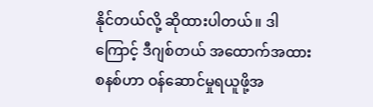နိုင်တယ်လို့ ဆိုထားပါတယ်။ ဒါကြောင့် ဒီဂျစ်တယ် အထောက်အထားစနစ်ဟာ ဝန်ဆောင်မှုရယူဖို့အ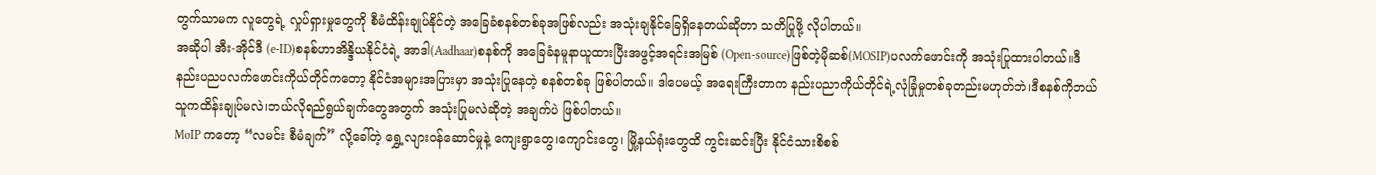တွက်သာမက လူတွေရဲ့ လှုပ်ရှားမှုတွေကို စီမံထိန်းချုပ်နိုင်တဲ့ အခြေခံစနစ်တစ်ခုအဖြစ်လည်း အသုံးချနိုင်ခြေရှိနေတယ်ဆိုတာ သတိပြုဖို့ လိုပါတယ်။
အဆိုပါ အီး-အိုင်ဒီ (e-ID)စနစ်ဟာအိန္ဒိယနိုင်ငံရဲ့ အာဒါ(Aadhaar)စနစ်ကို အခြေခံနမူနာယူထားပြီးအဖွင့်အရင်းအမြစ် (Open-source)ဖြစ်တဲ့မိုဆစ်(MOSIP)ပလက်ဖောင်းကို အသုံးပြုထားပါတယ်။ဒီနည်းပညပလက်ဖောင်းကိုယ်တိုင်ကတော့ နိုင်ငံအများအပြားမှာ အသုံးပြုနေတဲ့ စနစ်တစ်ခု ဖြစ်ပါတယ်။ ဒါပေမယ့် အရေးကြီးတာက နည်းပညာကိုယ်တိုင်ရဲ့လုံခြုံမှုတစ်ခုတည်းမဟုတ်ဘဲ၊ဒီစနစ်ကိုဘယ်သူကထိန်းချုပ်မလဲ၊ဘယ်လိုရည်ရွယ်ချက်တွေအတွက် အသုံးပြုမလဲဆိုတဲ့ အချက်ပဲ ဖြစ်ပါတယ်။
MoIP ကတော့ “လမင်း စီမံချက်” လို့ခေါ်တဲ့ ရွှေ့လျားဝန်ဆောင်မှုနဲ့ ကျေးရွာတွေ၊ကျောင်းတွေ၊ မြို့နယ်ရုံးတွေထိ ကွင်းဆင်းပြီး နိုင်ငံသားစိစစ်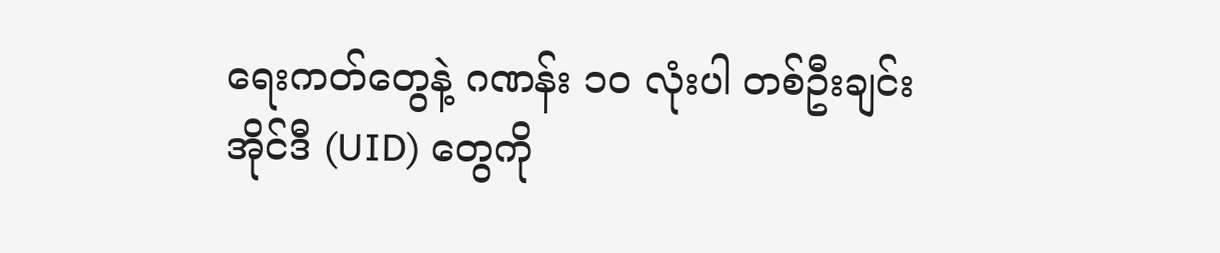ရေးကတ်တွေနဲ့ ဂဏန်း ၁၀ လုံးပါ တစ်ဦးချင်း အိုင်ဒီ (UID) တွေကို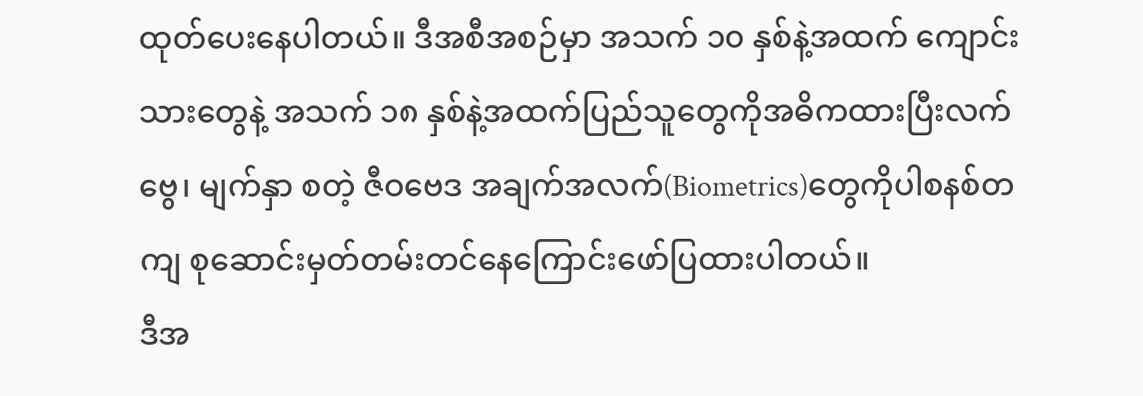ထုတ်ပေးနေပါတယ်။ ဒီအစီအစဉ်မှာ အသက် ၁၀ နှစ်နဲ့အထက် ကျောင်းသားတွေနဲ့ အသက် ၁၈ နှစ်နဲ့အထက်ပြည်သူတွေကိုအဓိကထားပြီးလက်ဗွေ၊ မျက်နှာ စတဲ့ ဇီဝဗေဒ အချက်အလက်(Biometrics)တွေကိုပါစနစ်တကျ စုဆောင်းမှတ်တမ်းတင်နေကြောင်းဖော်ပြထားပါတယ်။
ဒီအ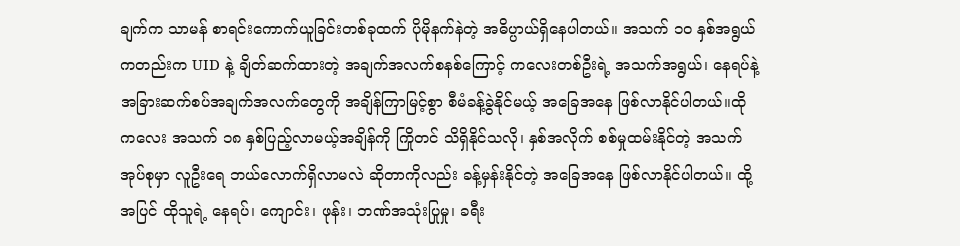ချက်က သာမန် စာရင်းကောက်ယူခြင်းတစ်ခုထက် ပိုမိုနက်နဲတဲ့ အဓိပ္ပာယ်ရှိနေပါတယ်။ အသက် ၁၀ နှစ်အရွယ်ကတည်းက UID နဲ့ ချိတ်ဆက်ထားတဲ့ အချက်အလက်စနစ်ကြောင့် ကလေးတစ်ဦးရဲ့ အသက်အရွယ်၊ နေရပ်နဲ့ အခြားဆက်စပ်အချက်အလက်တွေကို အချိန်ကြာမြင့်စွာ စီမံခန့်ခွဲနိုင်မယ့် အခြေအနေ ဖြစ်လာနိုင်ပါတယ်။ထိုကလေး အသက် ၁၈ နှစ်ပြည့်လာမယ့်အချိန်ကို ကြိုတင် သိရှိနိုင်သလို၊ နှစ်အလိုက် စစ်မှုထမ်းနိုင်တဲ့ အသက်အုပ်စုမှာ လူဦးရေ ဘယ်လောက်ရှိလာမလဲ ဆိုတာကိုလည်း ခန့်မှန်းနိုင်တဲ့ အခြေအနေ ဖြစ်လာနိုင်ပါတယ်။ ထို့အပြင် ထိုသူရဲ့ နေရပ်၊ ကျောင်း၊ ဖုန်း၊ ဘဏ်အသုံးပြုမှု၊ ခရီး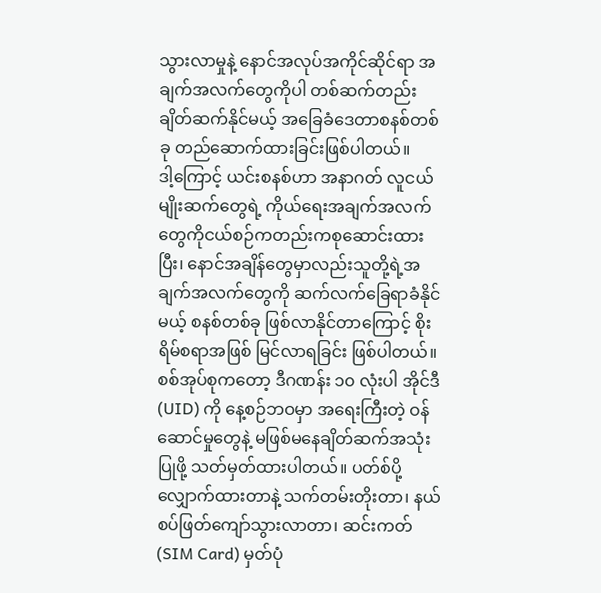သွားလာမှုနဲ့ နောင်အလုပ်အကိုင်ဆိုင်ရာ အချက်အလက်တွေကိုပါ တစ်ဆက်တည်း ချိတ်ဆက်နိုင်မယ့် အခြေခံဒေတာစနစ်တစ်ခု တည်ဆောက်ထားခြင်းဖြစ်ပါတယ်။
ဒါ့ကြောင့် ယင်းစနစ်ဟာ အနာဂတ် လူငယ်မျိုးဆက်တွေရဲ့ ကိုယ်ရေးအချက်အလက်တွေကိုငယ်စဉ်ကတည်းကစုဆောင်းထားပြီး၊ နောင်အချိန်တွေမှာလည်းသူတို့ရဲ့အချက်အလက်တွေကို ဆက်လက်ခြေရာခံနိုင်မယ့် စနစ်တစ်ခု ဖြစ်လာနိုင်တာကြောင့် စိုးရိမ်စရာအဖြစ် မြင်လာရခြင်း ဖြစ်ပါတယ်။
စစ်အုပ်စုကတော့ ဒီဂဏန်း ၁၀ လုံးပါ အိုင်ဒီ (UID) ကို နေ့စဉ်ဘဝမှာ အရေးကြီးတဲ့ ဝန်ဆောင်မှုတွေနဲ့ မဖြစ်မနေချိတ်ဆက်အသုံးပြုဖို့ သတ်မှတ်ထားပါတယ်။ ပတ်စ်ပို့ လျှောက်ထားတာနဲ့ သက်တမ်းတိုးတာ၊ နယ်စပ်ဖြတ်ကျော်သွားလာတာ၊ ဆင်းကတ် (SIM Card) မှတ်ပုံ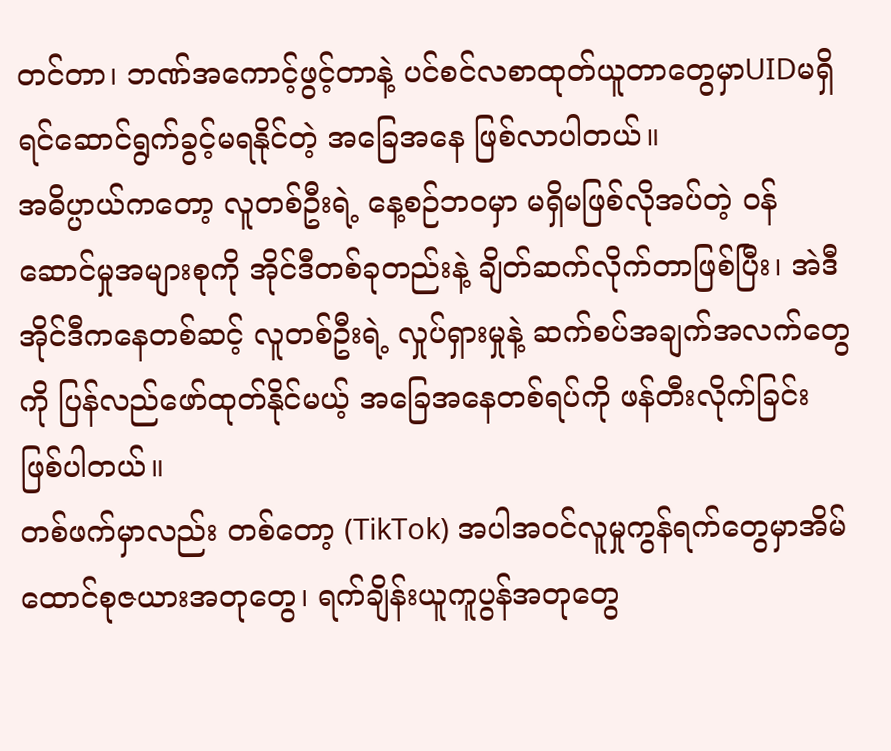တင်တာ၊ ဘဏ်အကောင့်ဖွင့်တာနဲ့ ပင်စင်လစာထုတ်ယူတာတွေမှာUIDမရှိရင်ဆောင်ရွက်ခွင့်မရနိုင်တဲ့ အခြေအနေ ဖြစ်လာပါတယ်။
အဓိပ္ပာယ်ကတော့ လူတစ်ဦးရဲ့ နေ့စဉ်ဘဝမှာ မရှိမဖြစ်လိုအပ်တဲ့ ဝန်ဆောင်မှုအများစုကို အိုင်ဒီတစ်ခုတည်းနဲ့ ချိတ်ဆက်လိုက်တာဖြစ်ပြီး၊ အဲဒီအိုင်ဒီကနေတစ်ဆင့် လူတစ်ဦးရဲ့ လှုပ်ရှားမှုနဲ့ ဆက်စပ်အချက်အလက်တွေကို ပြန်လည်ဖော်ထုတ်နိုင်မယ့် အခြေအနေတစ်ရပ်ကို ဖန်တီးလိုက်ခြင်း ဖြစ်ပါတယ်။
တစ်ဖက်မှာလည်း တစ်တော့ (TikTok) အပါအဝင်လူမှုကွန်ရက်တွေမှာအိမ်ထောင်စုဇယားအတုတွေ၊ ရက်ချိန်းယူကူပွန်အတုတွေ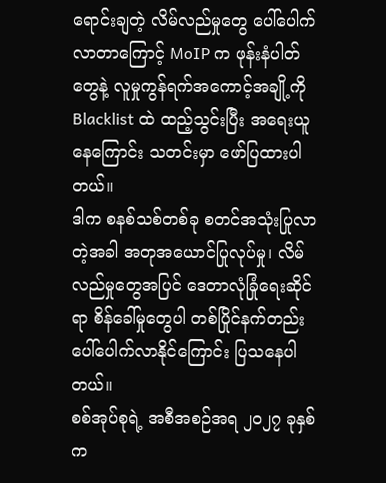ရောင်းချတဲ့ လိမ်လည်မှုတွေ ပေါ်ပေါက်လာတာကြောင့် MoIP က ဖုန်းနံပါတ်တွေနဲ့ လူမှုကွန်ရက်အကောင့်အချို့ကို Blacklist ထဲ ထည့်သွင်းပြီး အရေးယူနေကြောင်း သတင်းမှာ ဖော်ပြထားပါတယ်။
ဒါက စနစ်သစ်တစ်ခု စတင်အသုံးပြုလာတဲ့အခါ အတုအယောင်ပြုလုပ်မှု၊ လိမ်လည်မှုတွေအပြင် ဒေတာလုံခြုံရေးဆိုင်ရာ စိန်ခေါ်မှုတွေပါ တစ်ပြိုင်နက်တည်း ပေါ်ပေါက်လာနိုင်ကြောင်း ပြသနေပါတယ်။
စစ်အုပ်စုရဲ့ အစီအစဉ်အရ ၂၀၂၇ ခုနှစ်က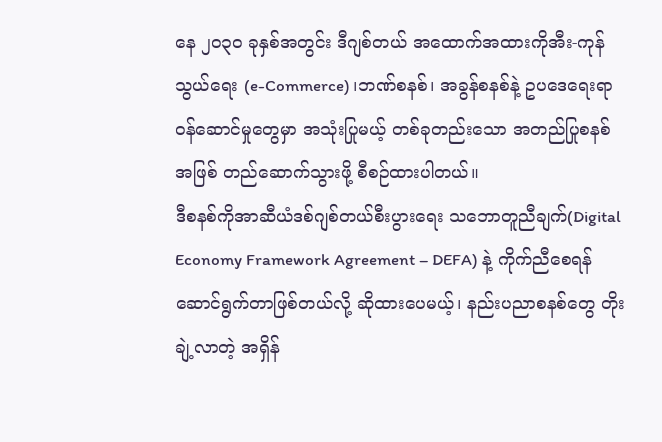နေ ၂၀၃၀ ခုနှစ်အတွင်း ဒီဂျစ်တယ် အထောက်အထားကိုအီး-ကုန်သွယ်ရေး (e-Commerce)၊ဘဏ်စနစ်၊ အခွန်စနစ်နဲ့ ဥပဒေရေးရာ ဝန်ဆောင်မှုတွေမှာ အသုံးပြုမယ့် တစ်ခုတည်းသော အတည်ပြုစနစ် အဖြစ် တည်ဆောက်သွားဖို့ စီစဉ်ထားပါတယ်။
ဒီစနစ်ကိုအာဆီယံဒစ်ဂျစ်တယ်စီးပွားရေး သဘောတူညီချက်(Digital Economy Framework Agreement – DEFA) နဲ့ ကိုက်ညီစေရန် ဆောင်ရွက်တာဖြစ်တယ်လို့ ဆိုထားပေမယ့်၊ နည်းပညာစနစ်တွေ တိုးချဲ့လာတဲ့ အရှိန်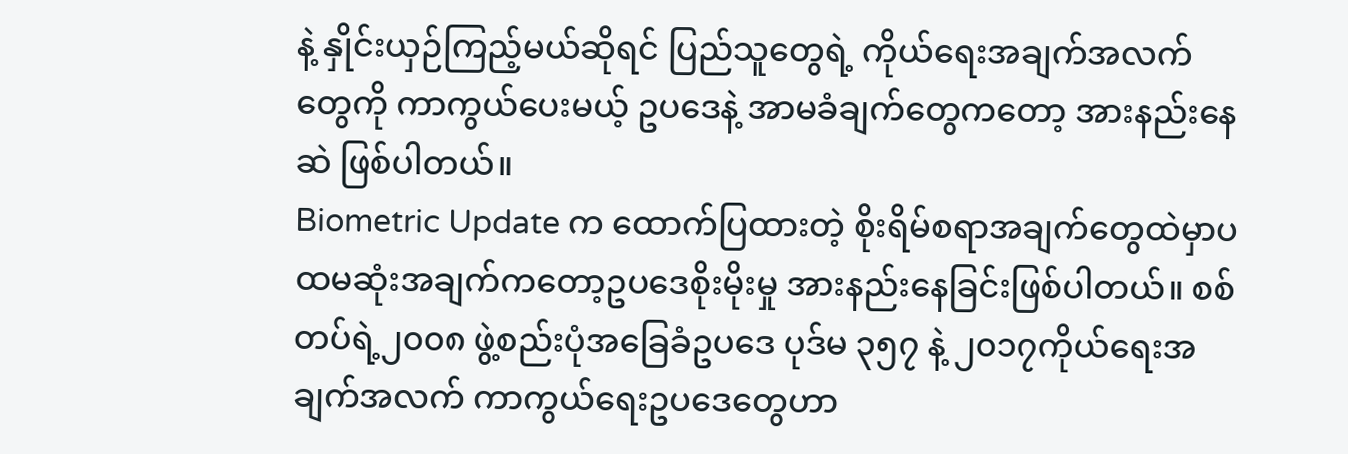နဲ့ နှိုင်းယှဉ်ကြည့်မယ်ဆိုရင် ပြည်သူတွေရဲ့ ကိုယ်ရေးအချက်အလက် တွေကို ကာကွယ်ပေးမယ့် ဥပဒေနဲ့ အာမခံချက်တွေကတော့ အားနည်းနေဆဲ ဖြစ်ပါတယ်။
Biometric Update က ထောက်ပြထားတဲ့ စိုးရိမ်စရာအချက်တွေထဲမှာပထမဆုံးအချက်ကတော့ဥပဒေစိုးမိုးမှု အားနည်းနေခြင်းဖြစ်ပါတယ်။ စစ်တပ်ရဲ့၂၀၀၈ ဖွဲ့စည်းပုံအခြေခံဥပဒေ ပုဒ်မ ၃၅၇ နဲ့ ၂၀၁၇ကိုယ်ရေးအချက်အလက် ကာကွယ်ရေးဥပဒေတွေဟာ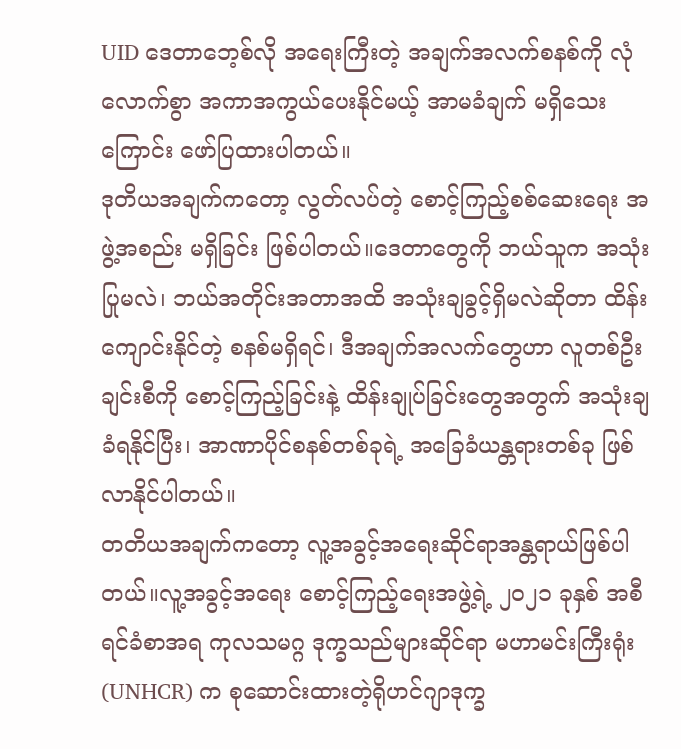UID ဒေတာဘေ့စ်လို အရေးကြီးတဲ့ အချက်အလက်စနစ်ကို လုံလောက်စွာ အကာအကွယ်ပေးနိုင်မယ့် အာမခံချက် မရှိသေးကြောင်း ဖော်ပြထားပါတယ်။
ဒုတိယအချက်ကတော့ လွတ်လပ်တဲ့ စောင့်ကြည့်စစ်ဆေးရေး အဖွဲ့အစည်း မရှိခြင်း ဖြစ်ပါတယ်။ဒေတာတွေကို ဘယ်သူက အသုံးပြုမလဲ၊ ဘယ်အတိုင်းအတာအထိ အသုံးချခွင့်ရှိမလဲဆိုတာ ထိန်းကျောင်းနိုင်တဲ့ စနစ်မရှိရင်၊ ဒီအချက်အလက်တွေဟာ လူတစ်ဦးချင်းစီကို စောင့်ကြည့်ခြင်းနဲ့ ထိန်းချုပ်ခြင်းတွေအတွက် အသုံးချခံရနိုင်ပြီး၊ အာဏာပိုင်စနစ်တစ်ခုရဲ့ အခြေခံယန္တရားတစ်ခု ဖြစ်လာနိုင်ပါတယ်။
တတိယအချက်ကတော့ လူ့အခွင့်အရေးဆိုင်ရာအန္တရာယ်ဖြစ်ပါတယ်။လူ့အခွင့်အရေး စောင့်ကြည့်ရေးအဖွဲ့ရဲ့ ၂၀၂၁ ခုနှစ် အစီရင်ခံစာအရ ကုလသမဂ္ဂ ဒုက္ခသည်များဆိုင်ရာ မဟာမင်းကြီးရုံး (UNHCR) က စုဆောင်းထားတဲ့ရိုဟင်ဂျာဒုက္ခ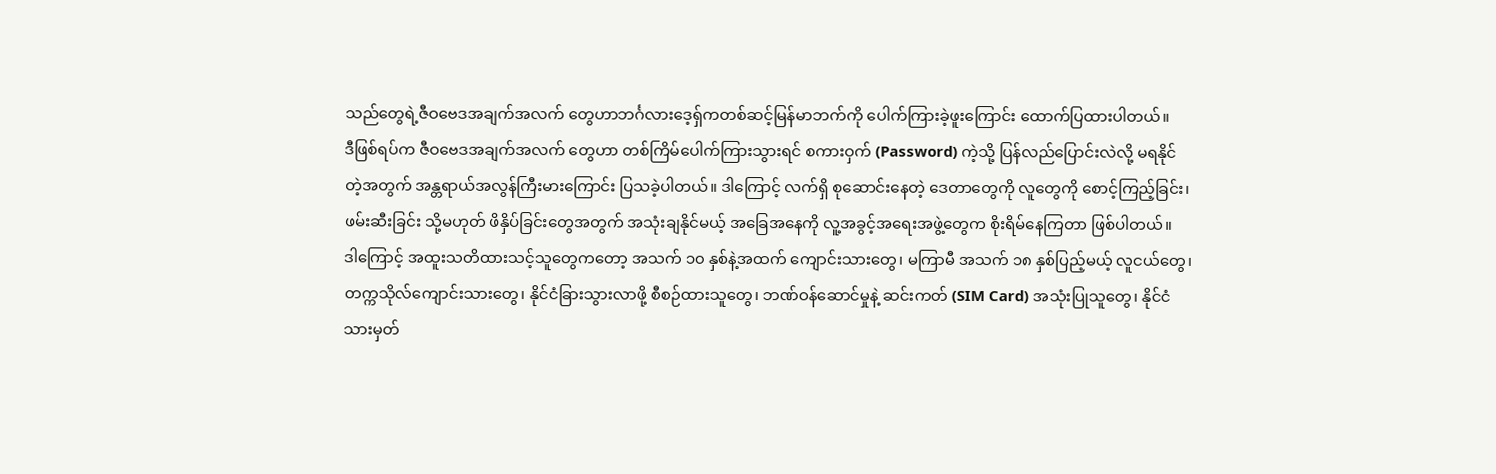သည်တွေရဲ့ဇီဝဗေဒအချက်အလက် တွေဟာဘင်္ဂလားဒေ့ရှ်ကတစ်ဆင့်မြန်မာဘက်ကို ပေါက်ကြားခဲ့ဖူးကြောင်း ထောက်ပြထားပါတယ်။
ဒီဖြစ်ရပ်က ဇီဝဗေဒအချက်အလက် တွေဟာ တစ်ကြိမ်ပေါက်ကြားသွားရင် စကားဝှက် (Password) ကဲ့သို့ ပြန်လည်ပြောင်းလဲလို့ မရနိုင်တဲ့အတွက် အန္တရာယ်အလွန်ကြီးမားကြောင်း ပြသခဲ့ပါတယ်။ ဒါကြောင့် လက်ရှိ စုဆောင်းနေတဲ့ ဒေတာတွေကို လူတွေကို စောင့်ကြည့်ခြင်း၊ ဖမ်းဆီးခြင်း သို့မဟုတ် ဖိနှိပ်ခြင်းတွေအတွက် အသုံးချနိုင်မယ့် အခြေအနေကို လူ့အခွင့်အရေးအဖွဲ့တွေက စိုးရိမ်နေကြတာ ဖြစ်ပါတယ်။
ဒါကြောင့် အထူးသတိထားသင့်သူတွေကတော့ အသက် ၁၀ နှစ်နဲ့အထက် ကျောင်းသားတွေ၊ မကြာမီ အသက် ၁၈ နှစ်ပြည့်မယ့် လူငယ်တွေ၊ တက္ကသိုလ်ကျောင်းသားတွေ၊ နိုင်ငံခြားသွားလာဖို့ စီစဉ်ထားသူတွေ၊ ဘဏ်ဝန်ဆောင်မှုနဲ့ ဆင်းကတ် (SIM Card) အသုံးပြုသူတွေ၊ နိုင်ငံသားမှတ်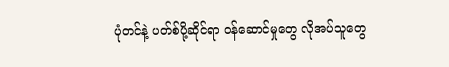ပုံတင်နဲ့ ပတ်စ်ပို့ဆိုင်ရာ ဝန်ဆောင်မှုတွေ လိုအပ်သူတွေ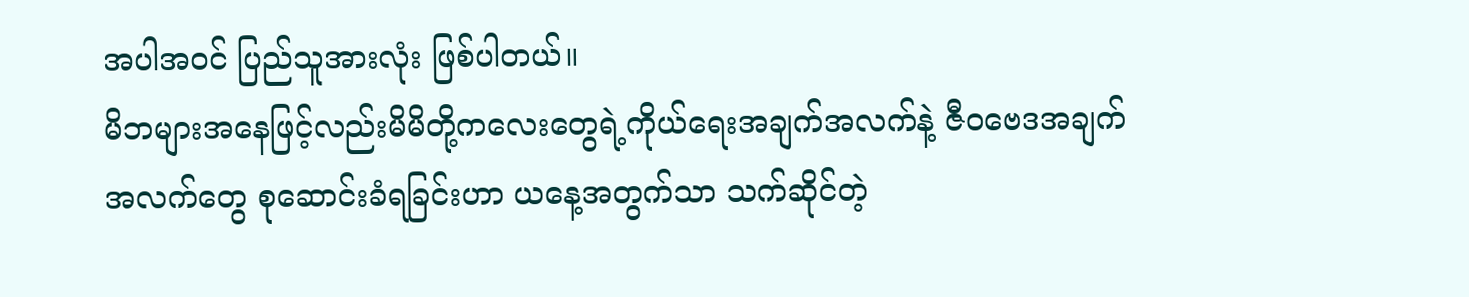အပါအဝင် ပြည်သူအားလုံး ဖြစ်ပါတယ်။
မိဘများအနေဖြင့်လည်းမိမိတို့ကလေးတွေရဲ့ကိုယ်ရေးအချက်အလက်နဲ့ ဇီဝဗေဒအချက်အလက်တွေ စုဆောင်းခံရခြင်းဟာ ယနေ့အတွက်သာ သက်ဆိုင်တဲ့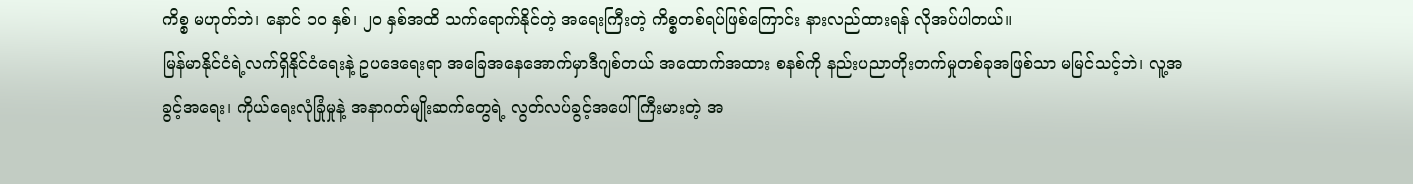ကိစ္စ မဟုတ်ဘဲ၊ နောင် ၁၀ နှစ်၊ ၂၀ နှစ်အထိ သက်ရောက်နိုင်တဲ့ အရေးကြီးတဲ့ ကိစ္စတစ်ရပ်ဖြစ်ကြောင်း နားလည်ထားရန် လိုအပ်ပါတယ်။
မြန်မာနိုင်ငံရဲ့လက်ရှိနိုင်ငံရေးနဲ့ ဥပဒေရေးရာ အခြေအနေအောက်မှာဒီဂျစ်တယ် အထောက်အထား စနစ်ကို နည်းပညာတိုးတက်မှုတစ်ခုအဖြစ်သာ မမြင်သင့်ဘဲ၊ လူ့အခွင့်အရေး၊ ကိုယ်ရေးလုံခြုံမှုနဲ့ အနာဂတ်မျိုးဆက်တွေရဲ့ လွတ်လပ်ခွင့်အပေါ် ကြီးမားတဲ့ အ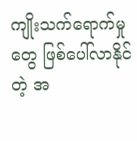ကျိုးသက်ရောက်မှုတွေ ဖြစ်ပေါ်လာနိုင်တဲ့ အ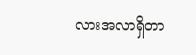လားအလာရှိတာ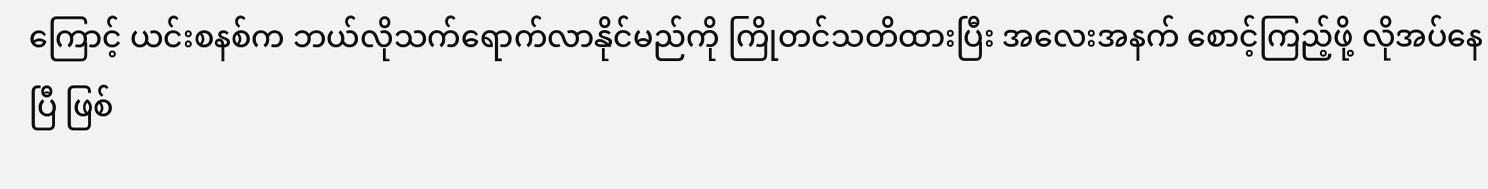ကြောင့် ယင်းစနစ်က ဘယ်လိုသက်ရောက်လာနိုင်မည်ကို ကြိုတင်သတိထားပြီး အလေးအနက် စောင့်ကြည့်ဖို့ လိုအပ်နေပြီ ဖြစ်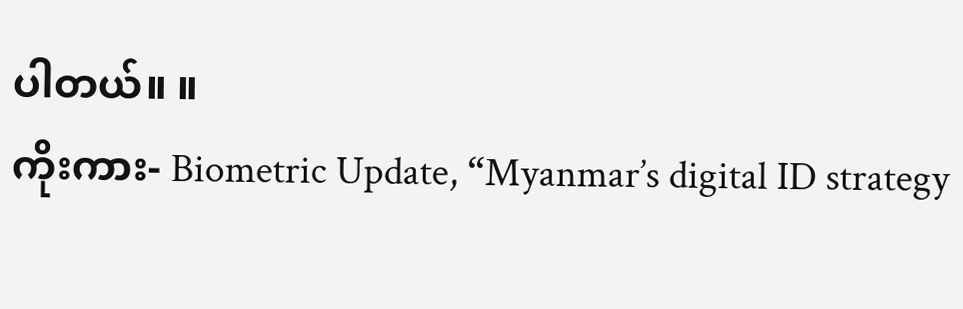ပါတယ်။ ။
ကိုးကား- Biometric Update, “Myanmar’s digital ID strategy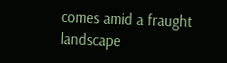comes amid a fraught landscape